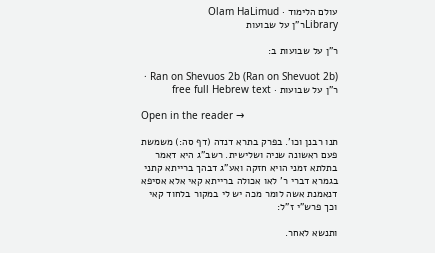עולם הלימוד · Olam HaLimud
Libraryר"ן על שבועות

ר"ן על שבועות ב:

Ran on Shevuos 2b (Ran on Shevuot 2b) · ר"ן על שבועות · free full Hebrew text

Open in the reader →

תנו רבנן וכו'. בפרק בתרא דנדה (דף סה:) משמשת פעם ראשונה שניה ושלישית. רשב"ג היא דאמר בתלתא זמני הויא חזקה ואע"ג דבהך ברייתא קתני בגמרא דברי ר' לאו אכולה ברייתא קאי אלא אסיפא דנאמנת אשה לומר מכה יש לי במקור בלחוד קאי וכך פרש"י ז"ל:

ותנשא לאחר.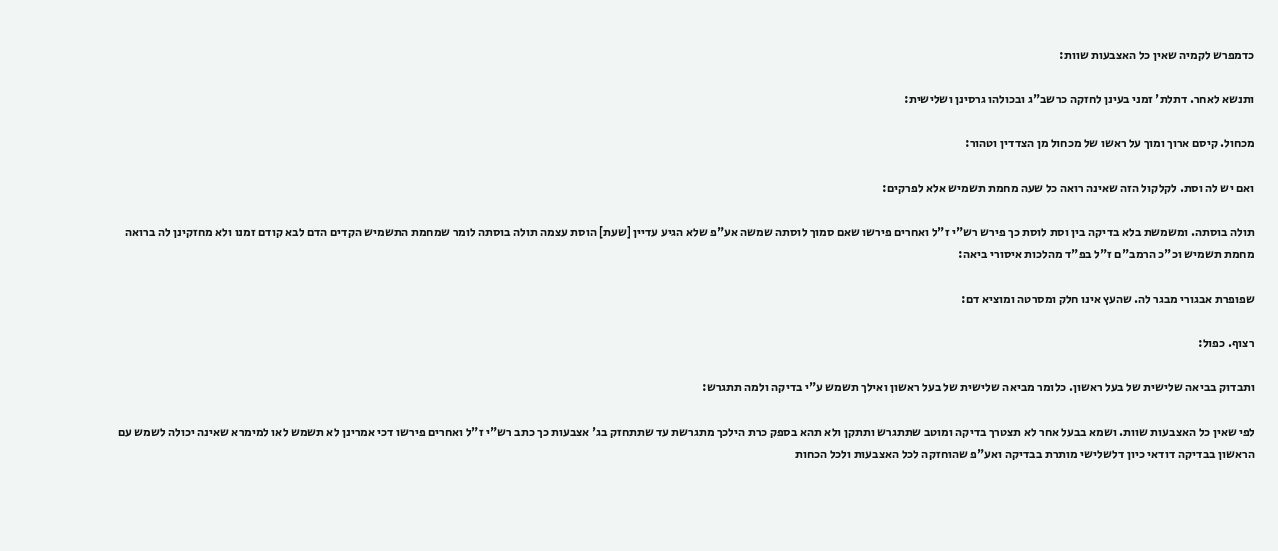כדמפרש לקמיה שאין כל האצבעות שוות:

ותנשא לאחר. דתלת' זמני בעינן לחזקה כרשב"ג ובכולהו גרסינן ושלישית:

מכחול. קיסם ארוך ומוך על ראשו של מכחול מן הצדדין וטהור:

ואם יש לה וסת. לקלקול הזה שאינה רואה כל שעה מחמת תשמיש אלא לפרקים:

תולה בוסתה. ומשמשת בלא בדיקה בין וסת לוסת כך פירש רש"י ז"ל ואחרים פירשו שאם סמוך לוסתה שמשה אע"פ שלא הגיע עדיין [שעת] הוסת עצמה תולה בוסתה לומר שמחמת התשמיש הקדים הדם לבא קודם זמנו ולא מחזקינן לה ברואה מחמת תשמיש וכ"כ הרמב"ם ז"ל בפ"ד מהלכות איסורי ביאה:

שפופרת אבגורי מבגר לה. שהעץ אינו חלק ומסרטה ומוציא דם:

רצוף. כפול:

ותבדוק בביאה שלישית של בעל ראשון. כלומר מביאה שלישית של בעל ראשון ואילך תשמש ע"י בדיקה ולמה תתגרש:

לפי שאין כל האצבעות שוות. ושמא בבעל אחר לא תצטרך בדיקה ומוטב שתתגרש ותתקן ולא תהא בספק כרת הילכך מתגרשת עד שתתחזק בג' אצבעות כך כתב רש"י ז"ל ואחרים פירשו דכי אמרינן לא תשמש לאו למימרא שאינה יכולה לשמש עם הראשון בבדיקה דודאי כיון דלשלישי מותרת בבדיקה ואע"פ שהוחזקה לכל האצבעות ולכל הכחות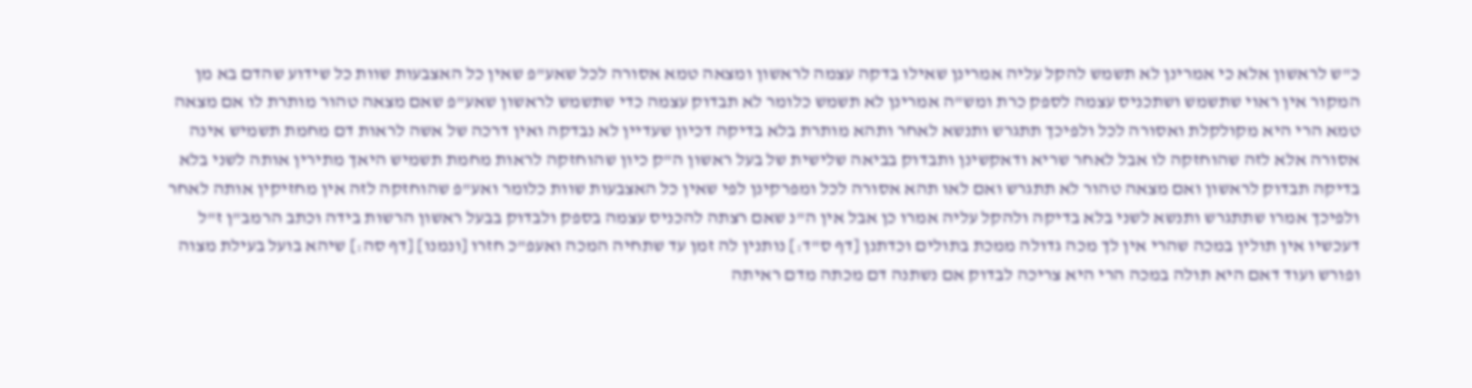כ"ש לראשון אלא כי אמרינן לא תשמש להקל עליה אמרינן שאילו בדקה עצמה לראשון ומצאה טמא אסורה לכל שאע"פ שאין כל האצבעות שוות כל שידוע שהדם בא מן המקור אין ראוי שתשמש ושתכניס עצמה לספק כרת ומש"ה אמרינן לא תשמש כלומר לא תבדוק עצמה כדי שתשמש לראשון שאע"פ שאם מצאה טהור מותרת לו אם מצאה טמא הרי היא מקולקלת ואסורה לכל ולפיכך תתגרש ותנשא לאחר ותהא מותרת בלא בדיקה דכיון שעדיין לא נבדקה ואין דרכה של אשה לראות דם מחמת תשמיש אינה אסורה אלא לזה שהוחזקה לו אבל לאחר שריא ודאקשינן ותבדוק בביאה שלישית של בעל ראשון ה"ק כיון שהוחזקה לראות מחמת תשמיש היאך מתירין אותה לשני בלא בדיקה תבדוק לראשון ואם מצאה טהור לא תתגרש ואם לאו תהא אסורה לכל ומפרקינן לפי שאין כל האצבעות שוות כלומר ואע"פ שהוחזקה לזה אין מחזיקין אותה לאחר ולפיכך אמרו שתתגרש ותנשא לשני בלא בדיקה ולהקל עליה אמרו כן אבל אין ה"נ שאם רצתה להכניס עצמה בספק ולבדוק בבעל ראשון הרשות בידה וכתב הרמב"ן ז"ל דעכשיו אין תולין במכה שהרי אין לך מכה גדולה ממכת בתולים וכדתנן [דף ס"ד:] נותנין לה זמן עד שתחיה המכה ואעפ"כ חזרו [ונמנו] [דף סה:] שיהא בועל בעילת מצוה ופורש ועוד דאם היא תולה במכה הרי היא צריכה לבדוק אם נשתנה דם מכתה מדם ראיתה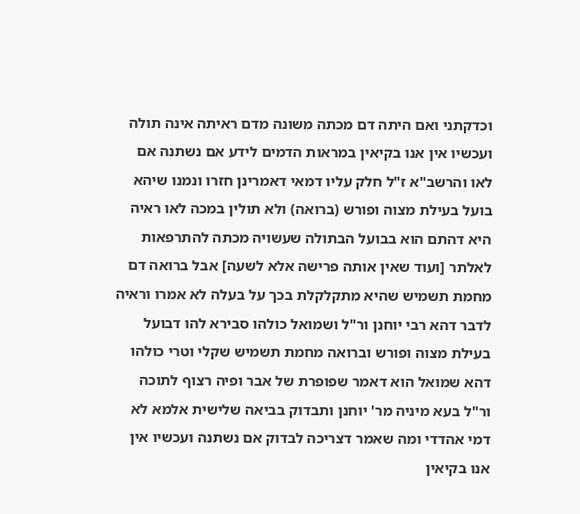וכדקתני ואם היתה דם מכתה משונה מדם ראיתה אינה תולה ועכשיו אין אנו בקיאין במראות הדמים לידע אם נשתנה אם לאו והרשב"א ז"ל חלק עליו דמאי דאמרינן חזרו ונמנו שיהא בועל בעילת מצוה ופורש (ברואה) ולא תולין במכה לאו ראיה היא דהתם הוא בבועל הבתולה שעשויה מכתה להתרפאות לאלתר [ועוד שאין אותה פרישה אלא לשעה] אבל ברואה דם מחמת תשמיש שהיא מתקלקלת בכך על בעלה לא אמרו וראיה לדבר דהא רבי יוחנן ור"ל ושמואל כולהו סבירא להו דבועל בעילת מצוה ופורש וברואה מחמת תשמיש שקלי וטרי כולהו דהא שמואל הוא דאמר שפופרת של אבר ופיה רצוף לתוכה ור"ל בעא מיניה מר' יוחנן ותבדוק בביאה שלישית אלמא לא דמי אהדדי ומה שאמר דצריכה לבדוק אם נשתנה ועכשיו אין אנו בקיאין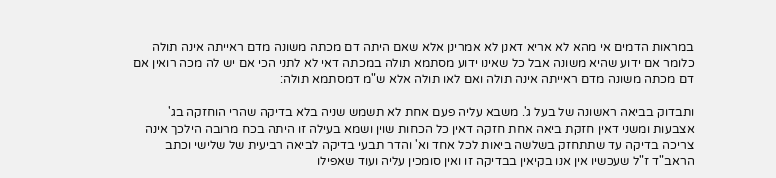במראות הדמים אי מהא לא אריא דאנן לא אמרינן אלא שאם היתה דם מכתה משונה מדם ראייתה אינה תולה כלומר אם ידוע שהיא משונה אבל כל שאינו ידוע מסתמא תולה במכתה דאי לא לתני הכי אם יש לה מכה רואין אם דם מכתה משונה מדם ראייתה אינה תולה ואם לאו תולה אלא ש"מ דמסתמא תולה:

ותבדוק בביאה ראשונה של בעל ג'. משבא עליה פעם אחת לא תשמש שניה בלא בדיקה שהרי הוחזקה בג' אצבעות ומשני דאין חזקת ביאה אחת חזקה דאין כל הכחות שוין ושמא בעילה זו היתה בכח מרובה הילכך אינה צריכה בדיקה עד שתתחזק בשלשה ביאות לכל אחד וא' והדר תבעי בדיקה לביאה רביעית של שלישי וכתב הראב"ד ז"ל שעכשיו אין אנו בקיאין בבדיקה זו ואין סומכין עליה ועוד שאפילו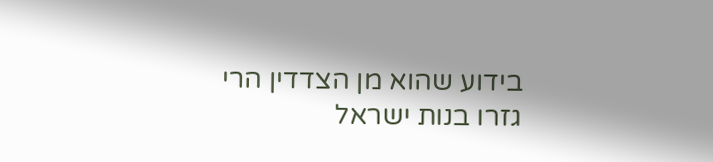בידוע שהוא מן הצדדין הרי גזרו בנות ישראל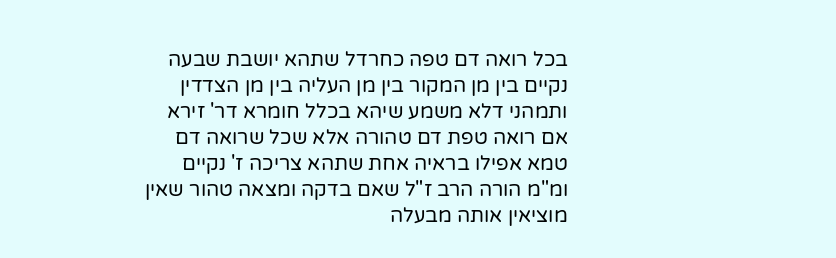בכל רואה דם טפה כחרדל שתהא יושבת שבעה נקיים בין מן המקור בין מן העליה בין מן הצדדין ותמהני דלא משמע שיהא בכלל חומרא דר' זירא אם רואה טפת דם טהורה אלא שכל שרואה דם טמא אפילו בראיה אחת שתהא צריכה ז' נקיים ומ"מ הורה הרב ז"ל שאם בדקה ומצאה טהור שאין מוציאין אותה מבעלה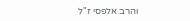והרב אלפסי ז"ל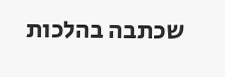שכתבה בהלכות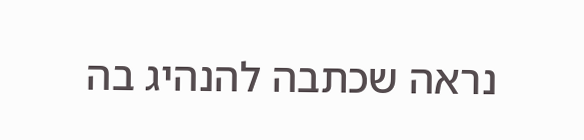נראה שכתבה להנהיג בה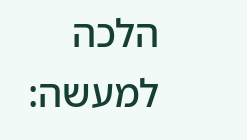הלכה למעשה: